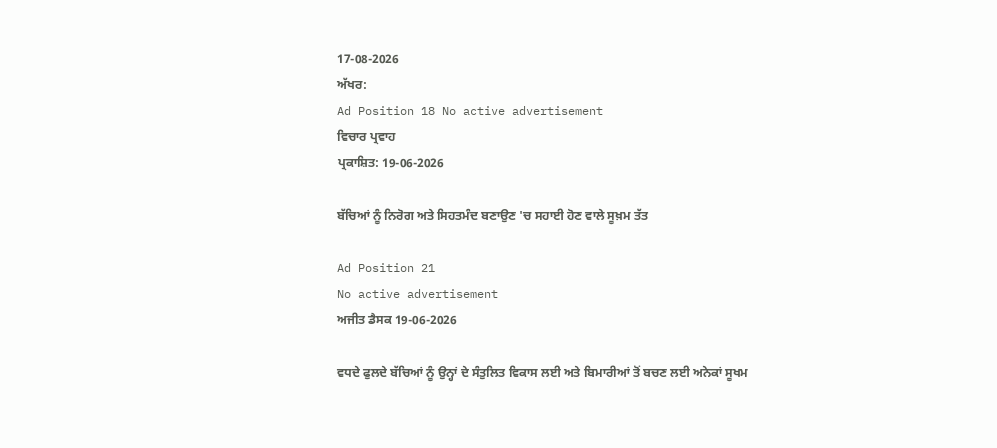17-08-2026
ਅੱਖਰ:
Ad Position 18 No active advertisement
ਵਿਚਾਰ ਪ੍ਰਵਾਹ
ਪ੍ਰਕਾਸ਼ਿਤ: 19-06-2026

ਬੱਚਿਆਂ ਨੂੰ ਨਿਰੋਗ ਅਤੇ ਸਿਹਤਮੰਦ ਬਣਾਉਣ 'ਚ ਸਹਾਈ ਹੋਣ ਵਾਲੇ ਸੂਖ਼ਮ ਤੱਤ

Ad Position 21
No active advertisement
ਅਜੀਤ ਡੈਸਕ 19-06-2026

ਵਧਦੇ ਫੁਲਦੇ ਬੱਚਿਆਂ ਨੂੰ ਉਨ੍ਹਾਂ ਦੇ ਸੰਤੁਲਿਤ ਵਿਕਾਸ ਲਈ ਅਤੇ ਬਿਮਾਰੀਆਂ ਤੋਂ ਬਚਣ ਲਈ ਅਨੇਕਾਂ ਸੂਖਮ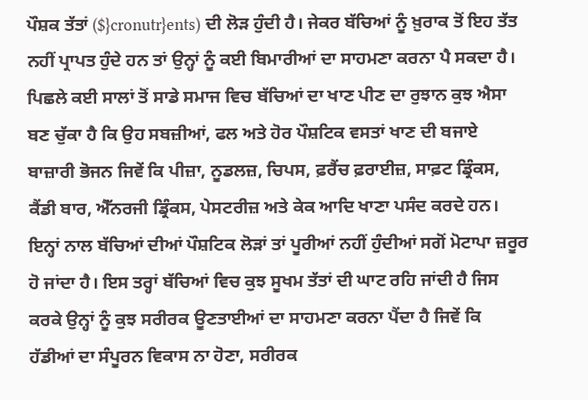ਪੌਸ਼ਕ ਤੱਤਾਂ ($}cronutr}ents) ਦੀ ਲੋੜ ਹੁੰਦੀ ਹੈ। ਜੇਕਰ ਬੱਚਿਆਂ ਨੂੰ ਖ਼ੁਰਾਕ ਤੋਂ ਇਹ ਤੱਤ ਨਹੀਂ ਪ੍ਰਾਪਤ ਹੁੰਦੇ ਹਨ ਤਾਂ ਉਨ੍ਹਾਂ ਨੂੰ ਕਈ ਬਿਮਾਰੀਆਂ ਦਾ ਸਾਹਮਣਾ ਕਰਨਾ ਪੈ ਸਕਦਾ ਹੈ। ਪਿਛਲੇ ਕਈ ਸਾਲਾਂ ਤੋਂ ਸਾਡੇ ਸਮਾਜ ਵਿਚ ਬੱਚਿਆਂ ਦਾ ਖਾਣ ਪੀਣ ਦਾ ਰੁਝਾਨ ਕੁਝ ਐਸਾ ਬਣ ਚੁੱਕਾ ਹੈ ਕਿ ਉਹ ਸਬਜ਼ੀਆਂ, ਫਲ ਅਤੇ ਹੋਰ ਪੌਸ਼ਟਿਕ ਵਸਤਾਂ ਖਾਣ ਦੀ ਬਜਾਏ ਬਾਜ਼ਾਰੀ ਭੋਜਨ ਜਿਵੇਂ ਕਿ ਪੀਜ਼ਾ, ਨੂਡਲਜ਼, ਚਿਪਸ, ਫ਼ਰੈਂਚ ਫ਼ਰਾਈਜ਼, ਸਾਫ਼ਟ ਡ੍ਰਿੰਕਸ, ਕੈਂਡੀ ਬਾਰ, ਐੱਨਰਜੀ ਡ੍ਰਿੰਕਸ, ਪੇਸਟਰੀਜ਼ ਅਤੇ ਕੇਕ ਆਦਿ ਖਾਣਾ ਪਸੰਦ ਕਰਦੇ ਹਨ। ਇਨ੍ਹਾਂ ਨਾਲ ਬੱਚਿਆਂ ਦੀਆਂ ਪੌਸ਼ਟਿਕ ਲੋੜਾਂ ਤਾਂ ਪੂਰੀਆਂ ਨਹੀਂ ਹੁੰਦੀਆਂ ਸਗੋਂ ਮੋਟਾਪਾ ਜ਼ਰੂਰ ਹੋ ਜਾਂਦਾ ਹੈ। ਇਸ ਤਰ੍ਹਾਂ ਬੱਚਿਆਂ ਵਿਚ ਕੁਝ ਸੂਖਮ ਤੱਤਾਂ ਦੀ ਘਾਟ ਰਹਿ ਜਾਂਦੀ ਹੈ ਜਿਸ ਕਰਕੇ ਉਨ੍ਹਾਂ ਨੂੰ ਕੁਝ ਸਰੀਰਕ ਊਣਤਾਈਆਂ ਦਾ ਸਾਹਮਣਾ ਕਰਨਾ ਪੈਂਦਾ ਹੈ ਜਿਵੇਂ ਕਿ ਹੱਡੀਆਂ ਦਾ ਸੰਪੂਰਨ ਵਿਕਾਸ ਨਾ ਹੋਣਾ, ਸਰੀਰਕ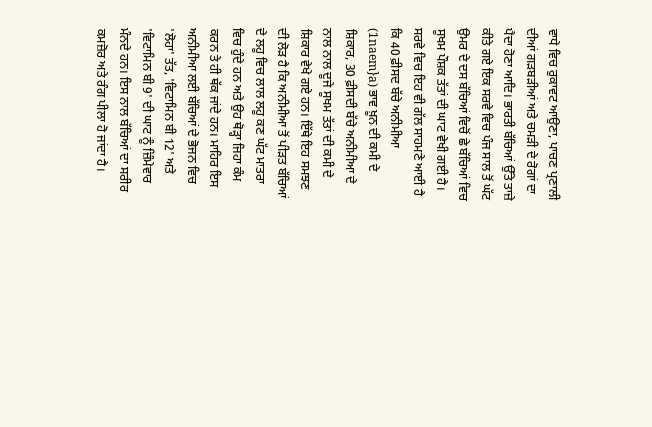ਵਾਧੇ ਵਿਚ ਰੁਕਾਵਟ ਆਉਣਾ, ਪਾਚਣ ਪ੍ਰਣਾਲੀ ਦੀਆਂ ਗੜਬੜੀਆਂ ਅਤੇ ਚਮੜੀ ਦੇ ਰੋਗਾਂ ਦਾ ਪੈਦਾ ਹੋਣਾ ਆਦਿ। ਭਾਰਤੀ ਬੱਚਿਆਂ ਉੱਤੇ ਤਾਜ਼ੇ ਕੀਤੇ ਗਏ ਇਕ ਸਰਵੇ ਵਿਚ ਪੰਜ ਸਾਲ ਤੋਂ ਘੱਟ ਉਮਰ ਦੇ ਦਸ ਬੱਚਿਆਂ ਵਿਚੋਂ ਛੇ ਬੱਚਿਆਂ ਵਿਚ ਸੂਖਮ ਪੌਸ਼ਕ ਤੱਤਾਂ ਦੀ ਘਾਟ ਵੇਖੀ ਗਈ ਹੈ। ਸਰਵੇ ਵਿਚ ਇਹ ਵੀ ਗੱਲ ਸਾਹਮਣੇ ਆਈ ਹੈ ਕਿ 40 ਫ਼ੀਸਦ ਬੱਚੇ ਅਨੀਮੀਆ (1naem}a) ਭਾਵ ਖ਼ੂਨ ਦੀ ਕਮੀ ਦੇ ਸ਼ਿਕਾਰ, 30 ਫ਼ੀਸਦੀ ਬੱਚੇ ਅਨੀਮੀਆ ਦੇ ਨਾਲ ਨਾਲ ਦੂਜੇ ਸੂਖਮ ਤੱਤਾਂ ਦੀ ਕਮੀ ਦੇ ਸ਼ਿਕਾਰ ਵੇਖੇ ਗਏ ਹਨ। ਇੱਥੇ ਇਹ ਸਮਝਣ ਦੀ ਲੋੜ ਹੈ ਕਿ ਅਨੀਮੀਆ ਤੋਂ ਪੀੜਤ ਬੱਚਿਆਂ ਦੇ ਲਹੂ ਵਿਚ ਲਾਲ ਲਹੂ ਕਣ ਘੱਟ ਮਾਤਰਾ ਵਿਚ ਹੁੰਦੇ ਹਨ ਅਤੇ ਉਹ ਥੋੜ੍ਹਾ ਜਿਹਾ ਕੰਮ ਕਰਨ ਤੇ ਹੀ ਥੱਕ ਜਾਂਦੇ ਹਨ। ਮਾਹਿਰ ਇਸ ਅਨੀਮੀਆ ਲਈ ਬੱਚਿਆਂ ਦੇ ਭੋਜਨ ਵਿਚ 'ਲੋਹਾ' ਤੱਤ, 'ਵਿਟਾਮਿਨ ਬੀ 12' ਅਤੇ 'ਵਿਟਾਮਿਨ ਬੀ 9' ਦੀ ਘਾਟ ਨੂੰ ਜ਼ਿੰਮੇਵਾਰ ਮੰਨਦੇ ਹਨ। ਇਸ ਨਾਲ ਬੱਚਿਆਂ ਦਾ ਸਰੀਰ ਕਮਜ਼ੋਰ ਅਤੇ ਰੰਗ ਪੀਲਾ ਹੋ ਜਾਂਦਾ ਹੈ।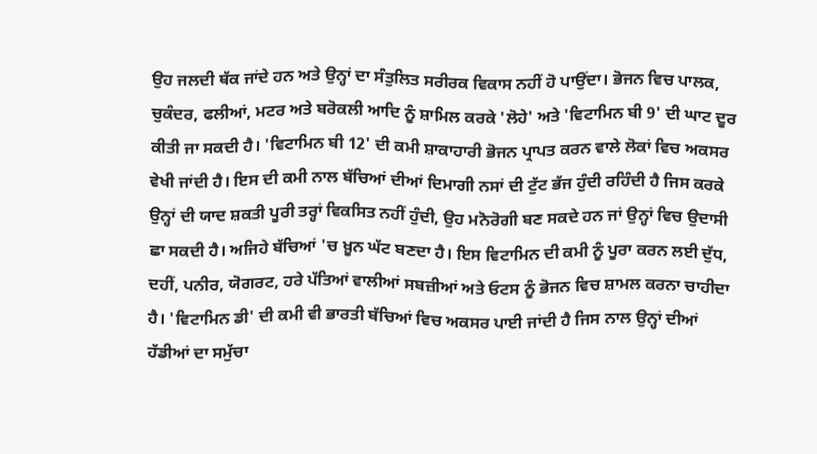ਉਹ ਜਲਦੀ ਥੱਕ ਜਾਂਦੇ ਹਨ ਅਤੇ ਉਨ੍ਹਾਂ ਦਾ ਸੰਤੁਲਿਤ ਸਰੀਰਕ ਵਿਕਾਸ ਨਹੀਂ ਹੋ ਪਾਉਂਦਾ। ਭੋਜਨ ਵਿਚ ਪਾਲਕ, ਚੁਕੰਦਰ, ਫਲੀਆਂ, ਮਟਰ ਅਤੇ ਬਰੋਕਲੀ ਆਦਿ ਨੂੰ ਸ਼ਾਮਿਲ ਕਰਕੇ 'ਲੋਹੇ' ਅਤੇ 'ਵਿਟਾਮਿਨ ਬੀ 9' ਦੀ ਘਾਟ ਦੂਰ ਕੀਤੀ ਜਾ ਸਕਦੀ ਹੈ। 'ਵਿਟਾਮਿਨ ਬੀ 12' ਦੀ ਕਮੀ ਸ਼ਾਕਾਹਾਰੀ ਭੋਜਨ ਪ੍ਰਾਪਤ ਕਰਨ ਵਾਲੇ ਲੋਕਾਂ ਵਿਚ ਅਕਸਰ ਵੇਖੀ ਜਾਂਦੀ ਹੈ। ਇਸ ਦੀ ਕਮੀ ਨਾਲ ਬੱਚਿਆਂ ਦੀਆਂ ਦਿਮਾਗੀ ਨਸਾਂ ਦੀ ਟੁੱਟ ਭੱਜ ਹੁੰਦੀ ਰਹਿੰਦੀ ਹੈ ਜਿਸ ਕਰਕੇ ਉਨ੍ਹਾਂ ਦੀ ਯਾਦ ਸ਼ਕਤੀ ਪੂਰੀ ਤਰ੍ਹਾਂ ਵਿਕਸਿਤ ਨਹੀਂ ਹੁੰਦੀ, ਉਹ ਮਨੋਰੋਗੀ ਬਣ ਸਕਦੇ ਹਨ ਜਾਂ ਉਨ੍ਹਾਂ ਵਿਚ ਉਦਾਸੀ ਛਾ ਸਕਦੀ ਹੈ। ਅਜਿਹੇ ਬੱਚਿਆਂ 'ਚ ਖ਼ੂਨ ਘੱਟ ਬਣਦਾ ਹੈ। ਇਸ ਵਿਟਾਮਿਨ ਦੀ ਕਮੀ ਨੂੰ ਪੂਰਾ ਕਰਨ ਲਈ ਦੁੱਧ, ਦਹੀਂ, ਪਨੀਰ, ਯੋਗਰਟ, ਹਰੇ ਪੱਤਿਆਂ ਵਾਲੀਆਂ ਸਬਜ਼ੀਆਂ ਅਤੇ ਓਟਸ ਨੂੰ ਭੋਜਨ ਵਿਚ ਸ਼ਾਮਲ ਕਰਨਾ ਚਾਹੀਦਾ ਹੈ। 'ਵਿਟਾਮਿਨ ਡੀ' ਦੀ ਕਮੀ ਵੀ ਭਾਰਤੀ ਬੱਚਿਆਂ ਵਿਚ ਅਕਸਰ ਪਾਈ ਜਾਂਦੀ ਹੈ ਜਿਸ ਨਾਲ ਉਨ੍ਹਾਂ ਦੀਆਂ ਹੱਡੀਆਂ ਦਾ ਸਮੁੱਚਾ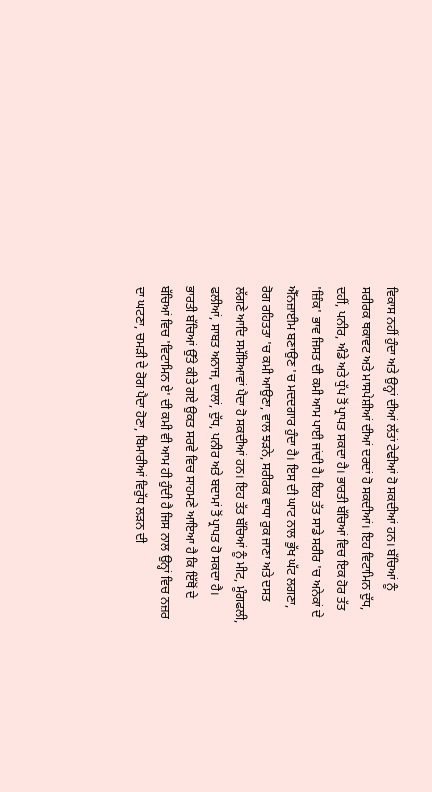ਵਿਕਾਸ ਨਹੀਂ ਹੁੰਦਾ ਅਤੇ ਉਨ੍ਹਾਂ ਦੀਆਂ ਲੱਤਾਂ ਟੇਢੀਆਂ ਹੋ ਸਕਦੀਆਂ ਹਨ। ਬੱਚਿਆਂ ਨੂੰ ਸਰੀਰਕ ਥਕਾਵਟ ਅਤੇ ਮਾਸਪੇਸ਼ੀਆਂ ਦੀਆਂ ਦਰਦਾਂ ਹੋ ਸਕਦੀਆਂ। ਇਹ ਵਿਟਾਮਿਨ ਦੁੱਧ, ਦਹੀਂ, ਪਨੀਰ, ਅੰਡੇ ਅਤੇ ਧੁੱਪ ਤੋਂ ਪ੍ਰਾਪਤ ਸਕਦਾ ਹੈ। ਭਾਰਤੀ ਬੱਚਿਆਂ ਵਿਚ ਇਕ ਹੋਰ ਤੱਤ 'ਜ਼ਿੰਕ' ਭਾਵ ਜਿਸਤ ਦੀ ਕਮੀ ਆਮ ਪਾਈ ਜਾਂਦੀ ਹੈ। ਇਹ ਤੱਤ ਸਾਡੇ ਸਰੀਰ 'ਚ ਅਨੇਕਾਂ ਦੇ ਐੱਨਜ਼ਾਈਮ ਬਣਾਉਣ 'ਚ ਮਦਦਗਾਰ ਹੁੰਦਾ ਹੈ। ਇਸ ਦੀ ਘਾਟ ਨਾਲ ਭੁੱਖ ਘੱਟ ਲਗਣਾ, ਰੋਗ ਰਹਿਤਤਾ 'ਚ ਕਮੀ ਆਉਣਾ, ਵਾਲ ਝੜਨੇ, ਸਰੀਰਕ ਵਾਧਾ ਰੁਕ ਜਾਣਾ ਅਤੇ ਦਸਤ ਲੱਗਣੇ ਆਦਿ ਸਮੱਸਿਆਵਾਂ ਪੈਦਾ ਹੋ ਸਕਦੀਆਂ ਹਨ। ਇਹ ਤੱਤ ਬੱਚਿਆਂ ਨੂੰ ਮੀਟ, ਮੂੰਗਫਲੀ, ਫਲੀਆਂ, ਸਾਬਤ ਅਨਾਜ, ਦਾਲਾਂ, ਦੁੱਧ, ਪਨੀਰ ਅਤੇ ਬਦਾਮਾਂ ਤੋਂ ਪ੍ਰਾਪਤ ਹੋ ਸਕਦਾ ਹੈ। ਭਾਰਤੀ ਬੱਚਿਆਂ ਉੱਤੇ ਕੀਤੇ ਗਏ ਉਕਤ ਸਰਵੇ ਵਿਚ ਸਾਹਮਣੇ ਆਇਆ ਹੈ ਕਿ ਇੱਥੋਂ ਦੇ ਬੱਚਿਆਂ ਵਿਚ 'ਵਿਟਾਮਿਨ ਏ' ਦੀ ਕਮੀ ਵੀ ਆਮ ਹੀ ਹੁੰਦੀ ਹੈ ਜਿਸ ਨਾਲ ਉਨ੍ਹਾਂ ਵਿਚ ਨਜ਼ਰ ਦਾ ਘਟਣਾ, ਚਮੜੀ ਦੇ ਰੋਗ ਪੈਦਾ ਹੋਣਾ, ਬਿਮਾਰੀਆਂ ਵਿਰੁੱਧ ਲੜਨ ਦੀ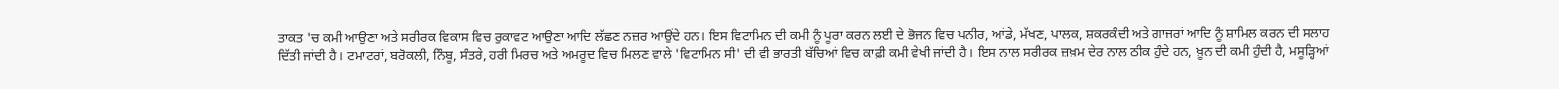ਤਾਕਤ 'ਚ ਕਮੀ ਆਉਣਾ ਅਤੇ ਸਰੀਰਕ ਵਿਕਾਸ ਵਿਚ ਰੁਕਾਵਟ ਆਉਣਾ ਆਦਿ ਲੱਛਣ ਨਜ਼ਰ ਆਉਂਦੇ ਹਨ। ਇਸ ਵਿਟਾਮਿਨ ਦੀ ਕਮੀ ਨੂੰ ਪੂਰਾ ਕਰਨ ਲਈ ਦੇ ਭੋਜਨ ਵਿਚ ਪਨੀਰ, ਆਂਡੇ, ਮੱਖਣ, ਪਾਲਕ, ਸ਼ਕਰਕੰਦੀ ਅਤੇ ਗਾਜਰਾਂ ਆਦਿ ਨੂੰ ਸ਼ਾਮਿਲ ਕਰਨ ਦੀ ਸਲਾਹ ਦਿੱਤੀ ਜਾਂਦੀ ਹੈ। ਟਮਾਟਰਾਂ, ਬਰੋਕਲੀ, ਨਿੰਬੂ, ਸੰਤਰੇ, ਹਰੀ ਮਿਰਚ ਅਤੇ ਅਮਰੂਦ ਵਿਚ ਮਿਲਣ ਵਾਲੇ 'ਵਿਟਾਮਿਨ ਸੀ' ਦੀ ਵੀ ਭਾਰਤੀ ਬੱਚਿਆਂ ਵਿਚ ਕਾਫ਼ੀ ਕਮੀ ਵੇਖੀ ਜਾਂਦੀ ਹੈ। ਇਸ ਨਾਲ ਸਰੀਰਕ ਜ਼ਖ਼ਮ ਦੇਰ ਨਾਲ ਠੀਕ ਹੁੰਦੇ ਹਨ, ਖ਼ੂਨ ਦੀ ਕਮੀ ਹੁੰਦੀ ਹੈ, ਮਸੂੜ੍ਹਿਆਂ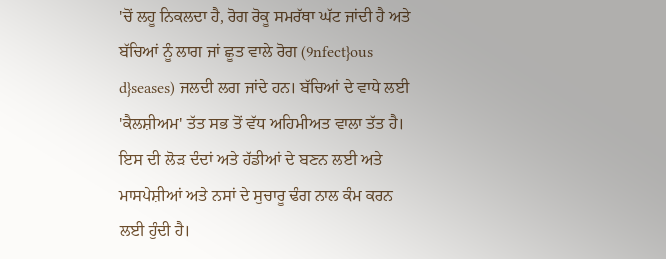'ਚੋਂ ਲਹੂ ਨਿਕਲਦਾ ਹੈ, ਰੋਗ ਰੋਕੂ ਸਮਰੱਥਾ ਘੱਟ ਜਾਂਦੀ ਹੈ ਅਤੇ ਬੱਚਿਆਂ ਨੂੰ ਲਾਗ ਜਾਂ ਛੂਤ ਵਾਲੇ ਰੋਗ (9nfect}ous d}seases) ਜਲਦੀ ਲਗ ਜਾਂਦੇ ਹਨ। ਬੱਚਿਆਂ ਦੇ ਵਾਧੇ ਲਈ 'ਕੈਲਸ਼ੀਅਮ' ਤੱਤ ਸਭ ਤੋਂ ਵੱਧ ਅਹਿਮੀਅਤ ਵਾਲਾ ਤੱਤ ਹੈ। ਇਸ ਦੀ ਲੋੜ ਦੰਦਾਂ ਅਤੇ ਹੱਡੀਆਂ ਦੇ ਬਣਨ ਲਈ ਅਤੇ ਮਾਸਪੇਸ਼ੀਆਂ ਅਤੇ ਨਸਾਂ ਦੇ ਸੁਚਾਰੂ ਢੰਗ ਨਾਲ ਕੰਮ ਕਰਨ ਲਈ ਹੁੰਦੀ ਹੈ।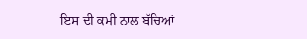ਇਸ ਦੀ ਕਮੀ ਨਾਲ ਬੱਚਿਆਂ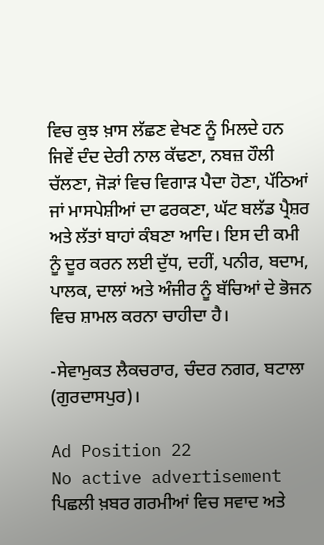ਵਿਚ ਕੁਝ ਖ਼ਾਸ ਲੱਛਣ ਵੇਖਣ ਨੂੰ ਮਿਲਦੇ ਹਨ ਜਿਵੇਂ ਦੰਦ ਦੇਰੀ ਨਾਲ ਕੱਢਣਾ, ਨਬਜ਼ ਹੌਲੀ ਚੱਲਣਾ, ਜੋੜਾਂ ਵਿਚ ਵਿਗਾੜ ਪੈਦਾ ਹੋਣਾ, ਪੱਠਿਆਂ ਜਾਂ ਮਾਸਪੇਸ਼ੀਆਂ ਦਾ ਫਰਕਣਾ, ਘੱਟ ਬਲੱਡ ਪ੍ਰੈਸ਼ਰ ਅਤੇ ਲੱਤਾਂ ਬਾਹਾਂ ਕੰਬਣਾ ਆਦਿ। ਇਸ ਦੀ ਕਮੀ ਨੂੰ ਦੂਰ ਕਰਨ ਲਈ ਦੁੱਧ, ਦਹੀਂ, ਪਨੀਰ, ਬਦਾਮ, ਪਾਲਕ, ਦਾਲਾਂ ਅਤੇ ਅੰਜੀਰ ਨੂੰ ਬੱਚਿਆਂ ਦੇ ਭੋਜਨ ਵਿਚ ਸ਼ਾਮਲ ਕਰਨਾ ਚਾਹੀਦਾ ਹੈ।

-ਸੇਵਾਮੁਕਤ ਲੈਕਚਰਾਰ, ਚੰਦਰ ਨਗਰ, ਬਟਾਲਾ (ਗੁਰਦਾਸਪੁਰ)।

Ad Position 22
No active advertisement
ਪਿਛਲੀ ਖ਼ਬਰ ਗਰਮੀਆਂ ਵਿਚ ਸਵਾਦ ਅਤੇ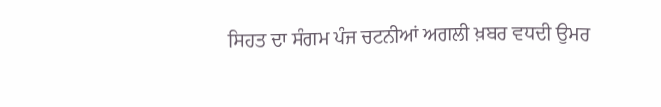ਸਿਹਤ ਦਾ ਸੰਗਮ ਪੰਜ ਚਟਨੀਆਂ ਅਗਲੀ ਖ਼ਬਰ ਵਧਦੀ ਉਮਰ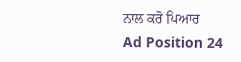ਨਾਲ ਕਰੋ ਪਿਆਰ
Ad Position 24